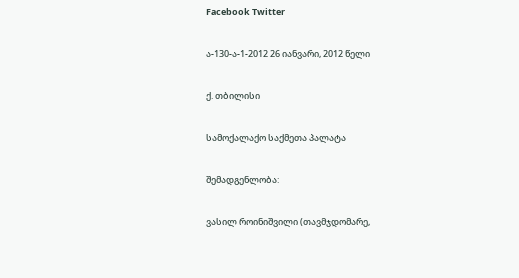Facebook Twitter

ა-130-ა-1-2012 26 იანვარი, 2012 წელი

ქ. თბილისი

სამოქალაქო საქმეთა პალატა

შემადგენლობა:

ვასილ როინიშვილი (თავმჯდომარე,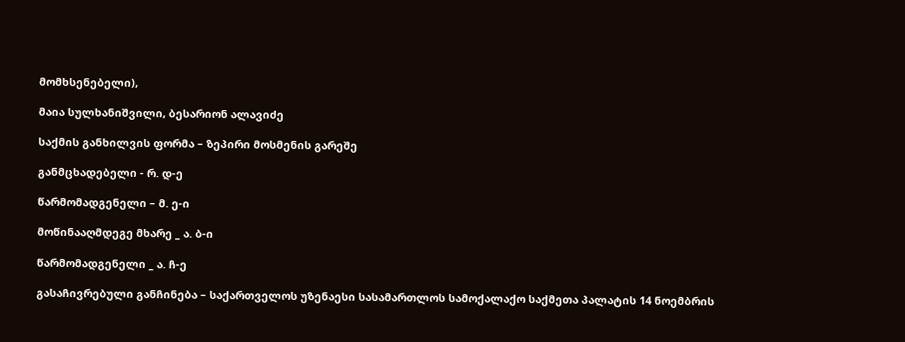მომხსენებელი),

მაია სულხანიშვილი, ბესარიონ ალავიძე

საქმის განხილვის ფორმა – ზეპირი მოსმენის გარეშე

განმცხადებელი - რ. დ-ე

წარმომადგენელი – მ. ე-ი

მოწინააღმდეგე მხარე _ ა. ბ-ი

წარმომადგენელი _ ა. ჩ-ე

გასაჩივრებული განჩინება – საქართველოს უზენაესი სასამართლოს სამოქალაქო საქმეთა პალატის 14 ნოემბრის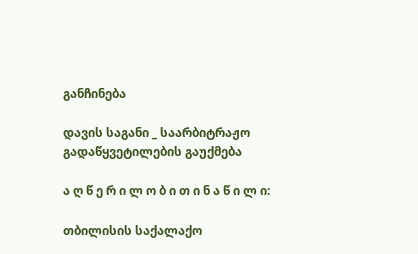განჩინება

დავის საგანი _ საარბიტრაჟო გადაწყვეტილების გაუქმება

ა ღ წ ე რ ი ლ ო ბ ი თ ი ნ ა წ ი ლ ი:

თბილისის საქალაქო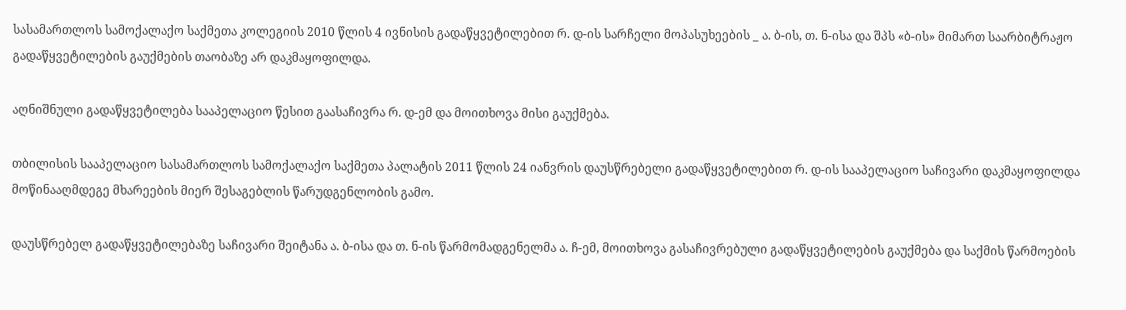სასამართლოს სამოქალაქო საქმეთა კოლეგიის 2010 წლის 4 ივნისის გადაწყვეტილებით რ. დ-ის სარჩელი მოპასუხეების _ ა. ბ-ის, თ. ნ-ისა და შპს «ბ-ის» მიმართ საარბიტრაჟო გადაწყვეტილების გაუქმების თაობაზე არ დაკმაყოფილდა.

აღნიშნული გადაწყვეტილება სააპელაციო წესით გაასაჩივრა რ. დ-ემ და მოითხოვა მისი გაუქმება.

თბილისის სააპელაციო სასამართლოს სამოქალაქო საქმეთა პალატის 2011 წლის 24 იანვრის დაუსწრებელი გადაწყვეტილებით რ. დ-ის სააპელაციო საჩივარი დაკმაყოფილდა მოწინააღმდეგე მხარეების მიერ შესაგებლის წარუდგენლობის გამო.

დაუსწრებელ გადაწყვეტილებაზე საჩივარი შეიტანა ა. ბ-ისა და თ. ნ-ის წარმომადგენელმა ა. ჩ-ემ, მოითხოვა გასაჩივრებული გადაწყვეტილების გაუქმება და საქმის წარმოების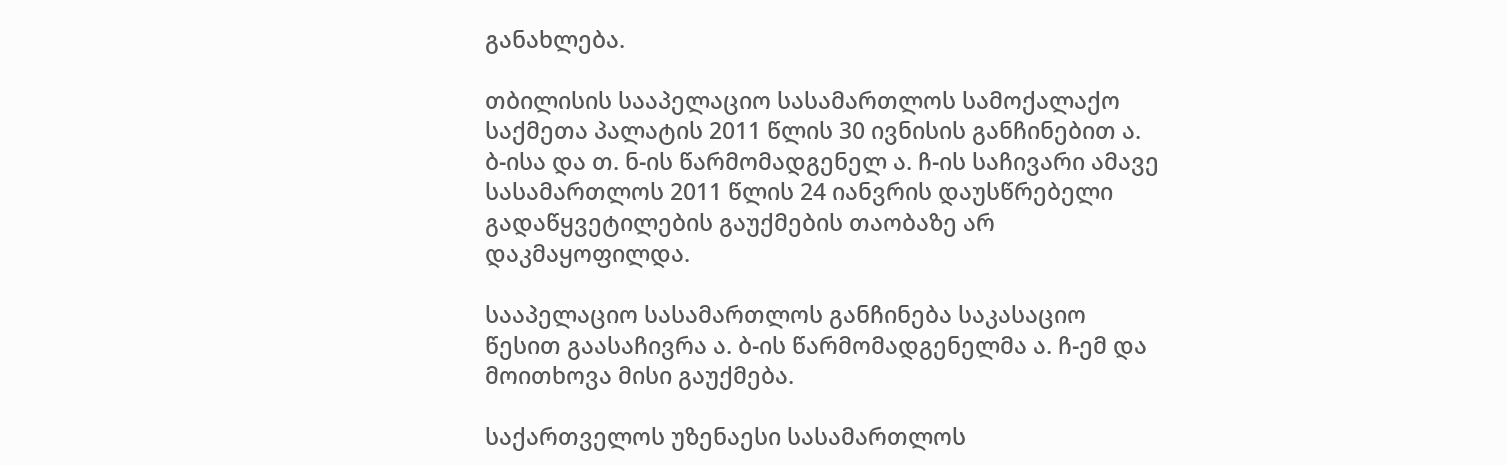განახლება.

თბილისის სააპელაციო სასამართლოს სამოქალაქო საქმეთა პალატის 2011 წლის 30 ივნისის განჩინებით ა. ბ-ისა და თ. ნ-ის წარმომადგენელ ა. ჩ-ის საჩივარი ამავე სასამართლოს 2011 წლის 24 იანვრის დაუსწრებელი გადაწყვეტილების გაუქმების თაობაზე არ დაკმაყოფილდა.

სააპელაციო სასამართლოს განჩინება საკასაციო წესით გაასაჩივრა ა. ბ-ის წარმომადგენელმა ა. ჩ-ემ და მოითხოვა მისი გაუქმება.

საქართველოს უზენაესი სასამართლოს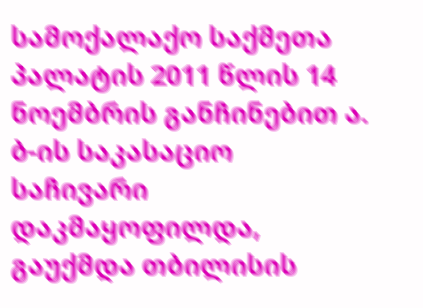სამოქალაქო საქმეთა პალატის 2011 წლის 14 ნოემბრის განჩინებით ა. ბ-ის საკასაციო საჩივარი დაკმაყოფილდა, გაუქმდა თბილისის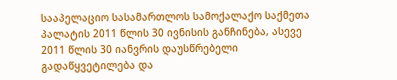სააპელაციო სასამართლოს სამოქალაქო საქმეთა პალატის 2011 წლის 30 ივნისის განჩინება, ასევე 2011 წლის 30 იანვრის დაუსწრებელი გადაწყვეტილება და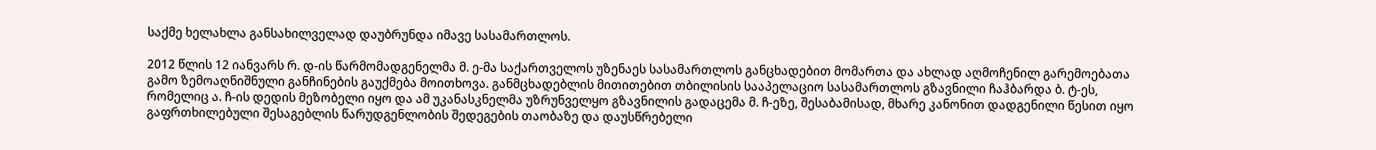საქმე ხელახლა განსახილველად დაუბრუნდა იმავე სასამართლოს.

2012 წლის 12 იანვარს რ. დ-ის წარმომადგენელმა მ. ე-მა საქართველოს უზენაეს სასამართლოს განცხადებით მომართა და ახლად აღმოჩენილ გარემოებათა გამო ზემოაღნიშნული განჩინების გაუქმება მოითხოვა. განმცხადებლის მითითებით თბილისის სააპელაციო სასამართლოს გზავნილი ჩაჰბარდა ბ. ტ-ეს, რომელიც ა. ჩ-ის დედის მეზობელი იყო და ამ უკანასკნელმა უზრუნველყო გზავნილის გადაცემა მ. ჩ-ეზე, შესაბამისად, მხარე კანონით დადგენილი წესით იყო გაფრთხილებული შესაგებლის წარუდგენლობის შედეგების თაობაზე და დაუსწრებელი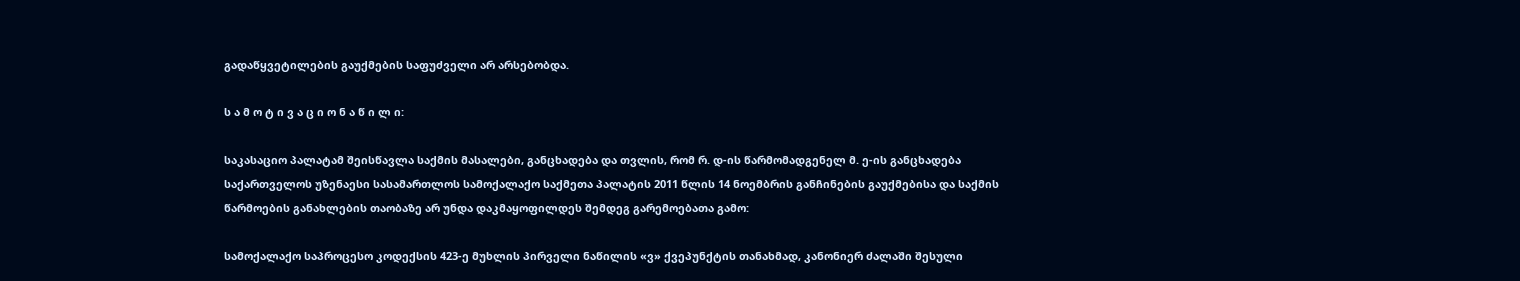გადაწყვეტილების გაუქმების საფუძველი არ არსებობდა.

ს ა მ ო ტ ი ვ ა ც ი ო ნ ა წ ი ლ ი:

საკასაციო პალატამ შეისწავლა საქმის მასალები, განცხადება და თვლის, რომ რ. დ-ის წარმომადგენელ მ. ე-ის განცხადება საქართველოს უზენაესი სასამართლოს სამოქალაქო საქმეთა პალატის 2011 წლის 14 ნოემბრის განჩინების გაუქმებისა და საქმის წარმოების განახლების თაობაზე არ უნდა დაკმაყოფილდეს შემდეგ გარემოებათა გამო:

სამოქალაქო საპროცესო კოდექსის 423-ე მუხლის პირველი ნაწილის «ვ» ქვეპუნქტის თანახმად, კანონიერ ძალაში შესული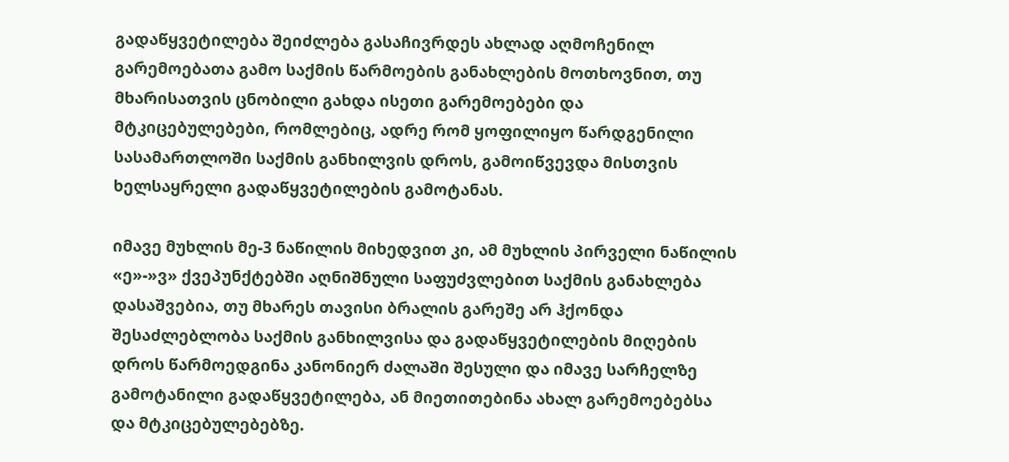გადაწყვეტილება შეიძლება გასაჩივრდეს ახლად აღმოჩენილ გარემოებათა გამო საქმის წარმოების განახლების მოთხოვნით, თუ მხარისათვის ცნობილი გახდა ისეთი გარემოებები და მტკიცებულებები, რომლებიც, ადრე რომ ყოფილიყო წარდგენილი სასამართლოში საქმის განხილვის დროს, გამოიწვევდა მისთვის ხელსაყრელი გადაწყვეტილების გამოტანას.

იმავე მუხლის მე-3 ნაწილის მიხედვით კი, ამ მუხლის პირველი ნაწილის «ე»-»ვ» ქვეპუნქტებში აღნიშნული საფუძვლებით საქმის განახლება დასაშვებია, თუ მხარეს თავისი ბრალის გარეშე არ ჰქონდა შესაძლებლობა საქმის განხილვისა და გადაწყვეტილების მიღების დროს წარმოედგინა კანონიერ ძალაში შესული და იმავე სარჩელზე გამოტანილი გადაწყვეტილება, ან მიეთითებინა ახალ გარემოებებსა და მტკიცებულებებზე.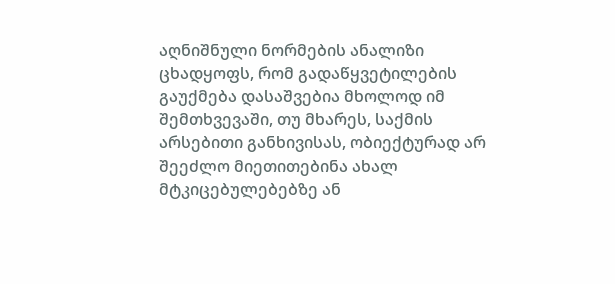აღნიშნული ნორმების ანალიზი ცხადყოფს, რომ გადაწყვეტილების გაუქმება დასაშვებია მხოლოდ იმ შემთხვევაში, თუ მხარეს, საქმის არსებითი განხივისას, ობიექტურად არ შეეძლო მიეთითებინა ახალ მტკიცებულებებზე ან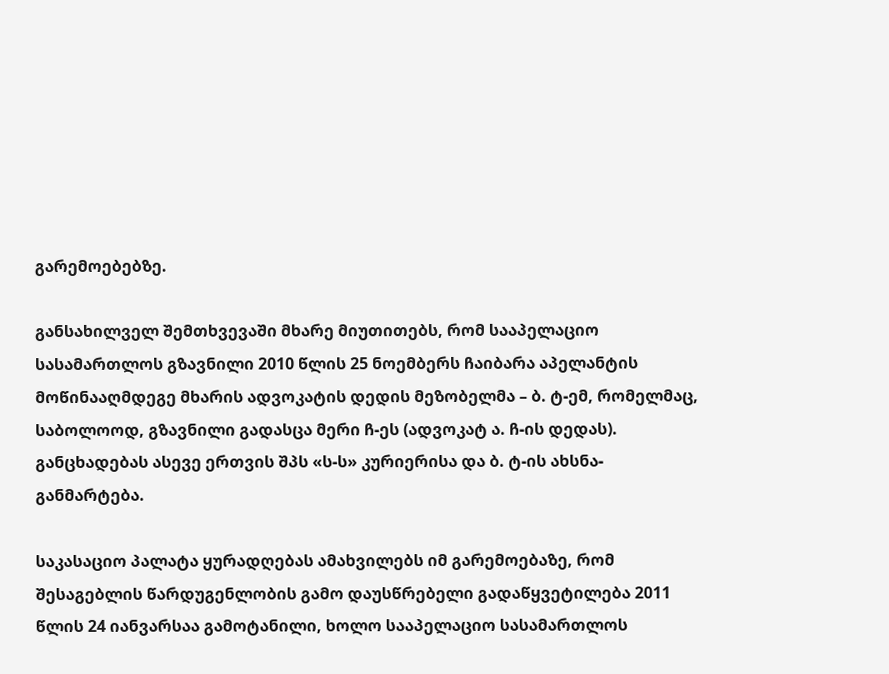გარემოებებზე.

განსახილველ შემთხვევაში მხარე მიუთითებს, რომ სააპელაციო სასამართლოს გზავნილი 2010 წლის 25 ნოემბერს ჩაიბარა აპელანტის მოწინააღმდეგე მხარის ადვოკატის დედის მეზობელმა – ბ. ტ-ემ, რომელმაც, საბოლოოდ, გზავნილი გადასცა მერი ჩ-ეს (ადვოკატ ა. ჩ-ის დედას). განცხადებას ასევე ერთვის შპს «ს-ს» კურიერისა და ბ. ტ-ის ახსნა-განმარტება.

საკასაციო პალატა ყურადღებას ამახვილებს იმ გარემოებაზე, რომ შესაგებლის წარდუგენლობის გამო დაუსწრებელი გადაწყვეტილება 2011 წლის 24 იანვარსაა გამოტანილი, ხოლო სააპელაციო სასამართლოს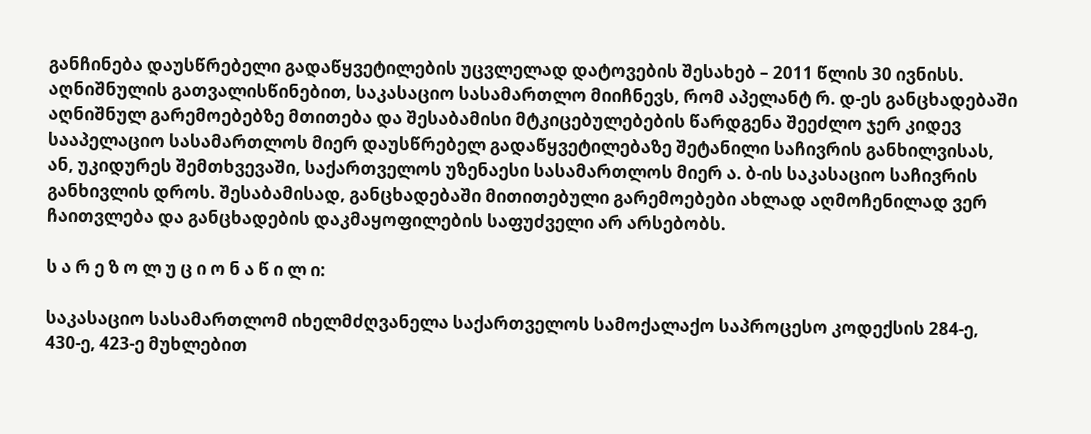განჩინება დაუსწრებელი გადაწყვეტილების უცვლელად დატოვების შესახებ – 2011 წლის 30 ივნისს. აღნიშნულის გათვალისწინებით, საკასაციო სასამართლო მიიჩნევს, რომ აპელანტ რ. დ-ეს განცხადებაში აღნიშნულ გარემოებებზე მთითება და შესაბამისი მტკიცებულებების წარდგენა შეეძლო ჯერ კიდევ სააპელაციო სასამართლოს მიერ დაუსწრებელ გადაწყვეტილებაზე შეტანილი საჩივრის განხილვისას, ან, უკიდურეს შემთხვევაში, საქართველოს უზენაესი სასამართლოს მიერ ა. ბ-ის საკასაციო საჩივრის განხივლის დროს. შესაბამისად, განცხადებაში მითითებული გარემოებები ახლად აღმოჩენილად ვერ ჩაითვლება და განცხადების დაკმაყოფილების საფუძველი არ არსებობს.

ს ა რ ე ზ ო ლ უ ც ი ო ნ ა წ ი ლ ი:

საკასაციო სასამართლომ იხელმძღვანელა საქართველოს სამოქალაქო საპროცესო კოდექსის 284-ე, 430-ე, 423-ე მუხლებით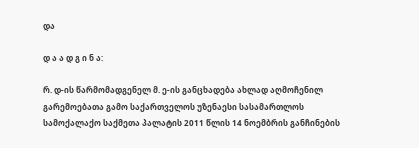და

დ ა ა დ გ ი ნ ა:

რ. დ-ის წარმომადგენელ მ. ე-ის განცხადება ახლად აღმოჩენილ გარემოებათა გამო საქართველოს უზენაესი სასამართლოს სამოქალაქო საქმეთა პალატის 2011 წლის 14 ნოემბრის განჩინების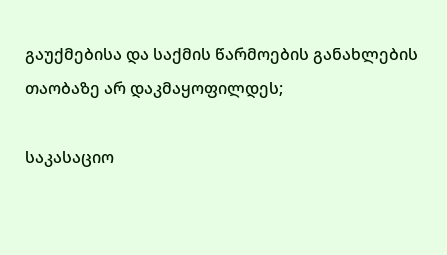გაუქმებისა და საქმის წარმოების განახლების თაობაზე არ დაკმაყოფილდეს;

საკასაციო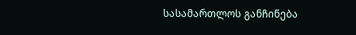სასამართლოს განჩინება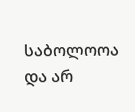საბოლოოა და არ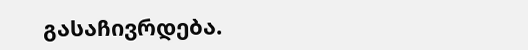გასაჩივრდება.